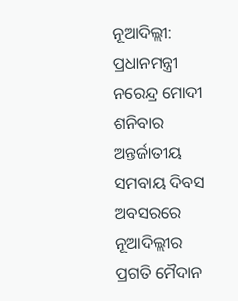ନୂଆଦିଲ୍ଲୀ: ପ୍ରଧାନମନ୍ତ୍ରୀ ନରେନ୍ଦ୍ର ମୋଦୀ ଶନିବାର ଅନ୍ତର୍ଜାତୀୟ ସମବାୟ ଦିବସ ଅବସରରେ ନୂଆଦିଲ୍ଲୀର ପ୍ରଗତି ମୈଦାନ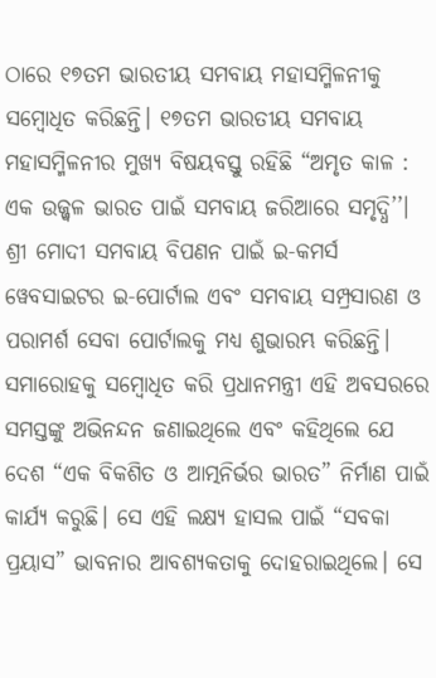ଠାରେ ୧୭ତମ ଭାରତୀୟ ସମବାୟ ମହାସମ୍ମିଳନୀକୁ ସମ୍ବୋଧିତ କରିଛନ୍ତି। ୧୭ତମ ଭାରତୀୟ ସମବାୟ ମହାସମ୍ମିଳନୀର ମୁଖ୍ୟ ବିଷୟବସ୍ତୁ ରହିଛି “ଅମୃତ କାଳ : ଏକ ଉଜ୍ଜ୍ୱଳ ଭାରତ ପାଇଁ ସମବାୟ ଜରିଆରେ ସମୃଦ୍ଧି’’। ଶ୍ରୀ ମୋଦୀ ସମବାୟ ବିପଣନ ପାଇଁ ଇ-କମର୍ସ ୱେବସାଇଟର ଇ-ପୋର୍ଟାଲ ଏବଂ ସମବାୟ ସମ୍ପ୍ରସାରଣ ଓ ପରାମର୍ଶ ସେବା ପୋର୍ଟାଲକୁ ମଧ୍ୟ ଶୁଭାରମ୍ଭ କରିଛନ୍ତି।
ସମାରୋହକୁ ସମ୍ବୋଧିତ କରି ପ୍ରଧାନମନ୍ତ୍ରୀ ଏହି ଅବସରରେ ସମସ୍ତଙ୍କୁ ଅଭିନନ୍ଦନ ଜଣାଇଥିଲେ ଏବଂ କହିଥିଲେ ଯେ ଦେଶ “ଏକ ବିକଶିତ ଓ ଆତ୍ମନିର୍ଭର ଭାରତ” ନିର୍ମାଣ ପାଇଁ କାର୍ଯ୍ୟ କରୁଛି। ସେ ଏହି ଲକ୍ଷ୍ୟ ହାସଲ ପାଇଁ “ସବକା ପ୍ରୟାସ” ଭାବନାର ଆବଶ୍ୟକତାକୁ ଦୋହରାଇଥିଲେ। ସେ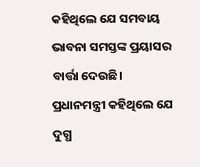କହିଥିଲେ ଯେ ସମବାୟ ଭାବନା ସମସ୍ତଙ୍କ ପ୍ରୟାସର ବାର୍ତ୍ତା ଦେଉଛି। ପ୍ରଧାନମନ୍ତ୍ରୀ କହିଥିଲେ ଯେ ଦୁଗ୍ଧ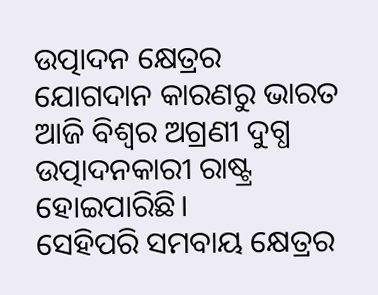ଉତ୍ପାଦନ କ୍ଷେତ୍ରର ଯୋଗଦାନ କାରଣରୁ ଭାରତ ଆଜି ବିଶ୍ୱର ଅଗ୍ରଣୀ ଦୁଗ୍ଧ ଉତ୍ପାଦନକାରୀ ରାଷ୍ଟ୍ର ହୋଇପାରିଛି।
ସେହିପରି ସମବାୟ କ୍ଷେତ୍ରର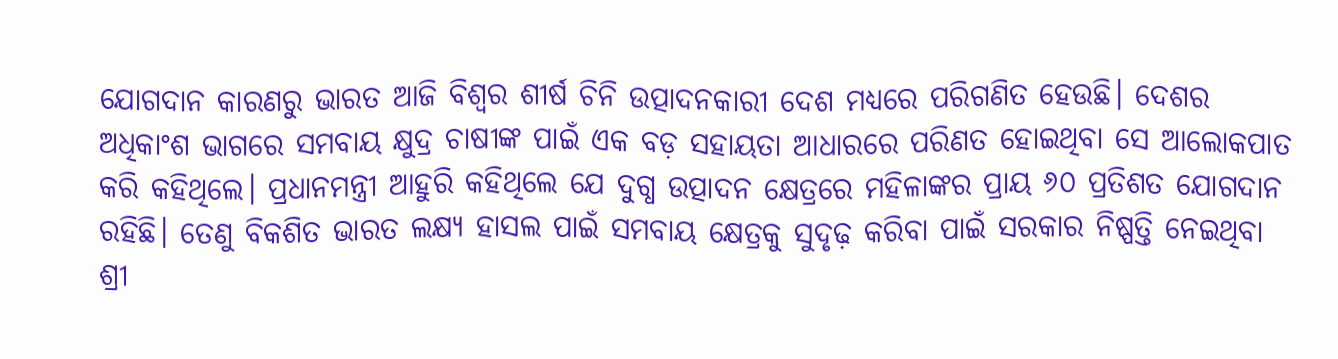ଯୋଗଦାନ କାରଣରୁ ଭାରତ ଆଜି ବିଶ୍ୱର ଶୀର୍ଷ ଚିନି ଉତ୍ପାଦନକାରୀ ଦେଶ ମଧ୍ୟରେ ପରିଗଣିତ ହେଉଛି। ଦେଶର ଅଧିକାଂଶ ଭାଗରେ ସମବାୟ କ୍ଷୁଦ୍ର ଚାଷୀଙ୍କ ପାଇଁ ଏକ ବଡ଼ ସହାୟତା ଆଧାରରେ ପରିଣତ ହୋଇଥିବା ସେ ଆଲୋକପାତ କରି କହିଥିଲେ। ପ୍ରଧାନମନ୍ତ୍ରୀ ଆହୁରି କହିଥିଲେ ଯେ ଦୁଗ୍ଧ ଉତ୍ପାଦନ କ୍ଷେତ୍ରରେ ମହିଳାଙ୍କର ପ୍ରାୟ ୬୦ ପ୍ରତିଶତ ଯୋଗଦାନ ରହିଛି। ତେଣୁ ବିକଶିତ ଭାରତ ଲକ୍ଷ୍ୟ ହାସଲ ପାଇଁ ସମବାୟ କ୍ଷେତ୍ରକୁ ସୁଦୃଢ଼ କରିବା ପାଇଁ ସରକାର ନିଷ୍ପତ୍ତି ନେଇଥିବା ଶ୍ରୀ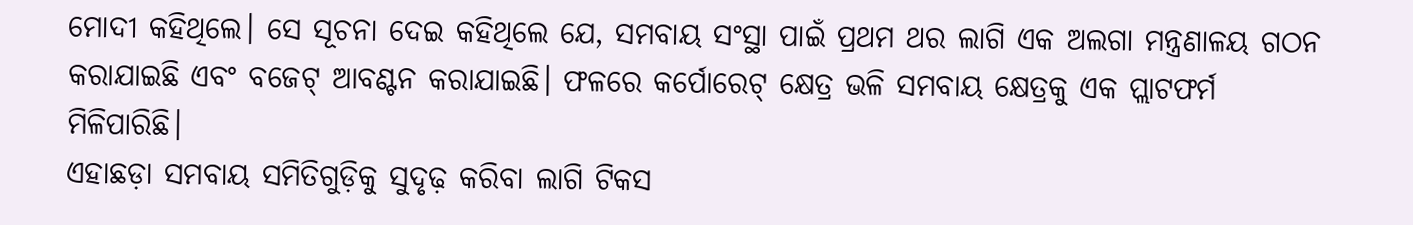ମୋଦୀ କହିଥିଲେ। ସେ ସୂଚନା ଦେଇ କହିଥିଲେ ଯେ, ସମବାୟ ସଂସ୍ଥା ପାଇଁ ପ୍ରଥମ ଥର ଲାଗି ଏକ ଅଲଗା ମନ୍ତ୍ରଣାଳୟ ଗଠନ କରାଯାଇଛି ଏବଂ ବଜେଟ୍ ଆବଣ୍ଟନ କରାଯାଇଛି। ଫଳରେ କର୍ପୋରେଟ୍ କ୍ଷେତ୍ର ଭଳି ସମବାୟ କ୍ଷେତ୍ରକୁ ଏକ ପ୍ଲାଟଫର୍ମ ମିଳିପାରିଛି।
ଏହାଛଡ଼ା ସମବାୟ ସମିତିଗୁଡ଼ିକୁ ସୁଦୃଢ଼ କରିବା ଲାଗି ଟିକସ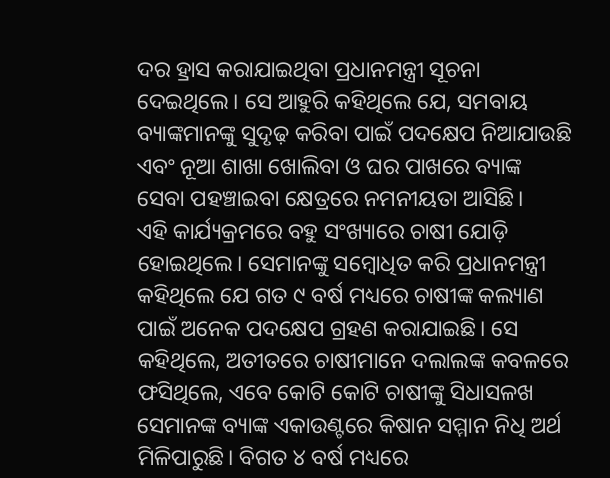ଦର ହ୍ରାସ କରାଯାଇଥିବା ପ୍ରଧାନମନ୍ତ୍ରୀ ସୂଚନା ଦେଇଥିଲେ। ସେ ଆହୁରି କହିଥିଲେ ଯେ, ସମବାୟ ବ୍ୟାଙ୍କମାନଙ୍କୁ ସୁଦୃଢ଼ କରିବା ପାଇଁ ପଦକ୍ଷେପ ନିଆଯାଉଛି ଏବଂ ନୂଆ ଶାଖା ଖୋଲିବା ଓ ଘର ପାଖରେ ବ୍ୟାଙ୍କ ସେବା ପହଞ୍ଚାଇବା କ୍ଷେତ୍ରରେ ନମନୀୟତା ଆସିଛି।
ଏହି କାର୍ଯ୍ୟକ୍ରମରେ ବହୁ ସଂଖ୍ୟାରେ ଚାଷୀ ଯୋଡ଼ି ହୋଇଥିଲେ। ସେମାନଙ୍କୁ ସମ୍ବୋଧିତ କରି ପ୍ରଧାନମନ୍ତ୍ରୀ କହିଥିଲେ ଯେ ଗତ ୯ ବର୍ଷ ମଧ୍ୟରେ ଚାଷୀଙ୍କ କଲ୍ୟାଣ ପାଇଁ ଅନେକ ପଦକ୍ଷେପ ଗ୍ରହଣ କରାଯାଇଛି। ସେ କହିଥିଲେ, ଅତୀତରେ ଚାଷୀମାନେ ଦଲାଲଙ୍କ କବଳରେ ଫସିଥିଲେ, ଏବେ କୋଟି କୋଟି ଚାଷୀଙ୍କୁ ସିଧାସଳଖ ସେମାନଙ୍କ ବ୍ୟାଙ୍କ ଏକାଉଣ୍ଟରେ କିଷାନ ସମ୍ମାନ ନିଧି ଅର୍ଥ ମିଳିପାରୁଛି। ବିଗତ ୪ ବର୍ଷ ମଧ୍ୟରେ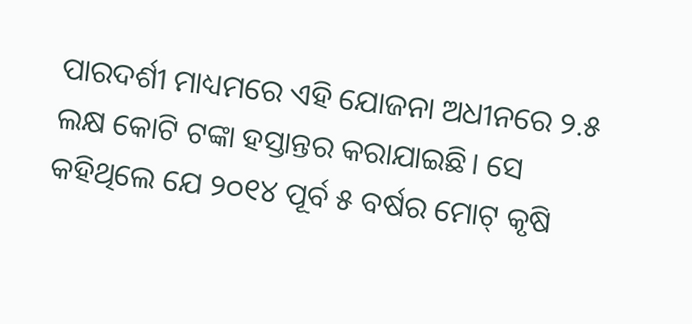ପାରଦର୍ଶୀ ମାଧ୍ୟମରେ ଏହି ଯୋଜନା ଅଧୀନରେ ୨.୫ ଲକ୍ଷ କୋଟି ଟଙ୍କା ହସ୍ତାନ୍ତର କରାଯାଇଛି। ସେ କହିଥିଲେ ଯେ ୨୦୧୪ ପୂର୍ବ ୫ ବର୍ଷର ମୋଟ୍ କୃଷି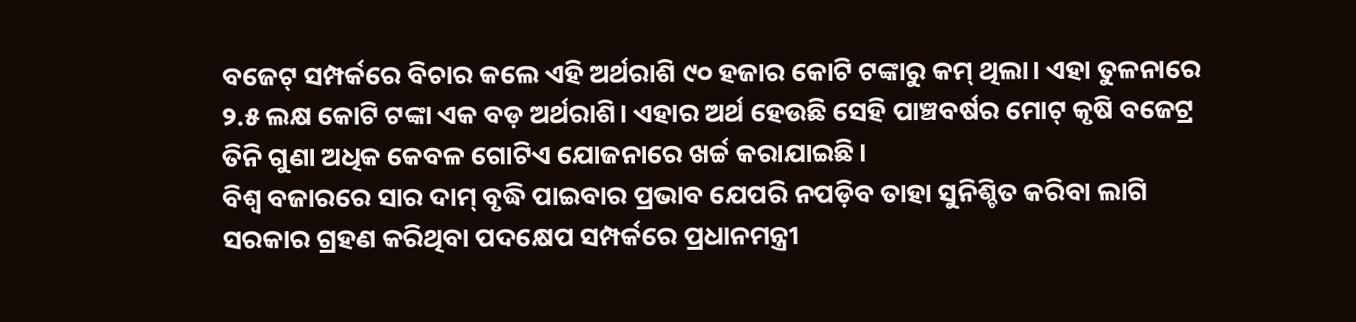ବଜେଟ୍ ସମ୍ପର୍କରେ ବିଚାର କଲେ ଏହି ଅର୍ଥରାଶି ୯୦ ହଜାର କୋଟି ଟଙ୍କାରୁ କମ୍ ଥିଲା। ଏହା ତୁଳନାରେ ୨.୫ ଲକ୍ଷ କୋଟି ଟଙ୍କା ଏକ ବଡ଼ ଅର୍ଥରାଶି। ଏହାର ଅର୍ଥ ହେଉଛି ସେହି ପାଞ୍ଚବର୍ଷର ମୋଟ୍ କୃଷି ବଜେଟ୍ର ତିନି ଗୁଣା ଅଧିକ କେବଳ ଗୋଟିଏ ଯୋଜନାରେ ଖର୍ଚ୍ଚ କରାଯାଇଛି।
ବିଶ୍ୱ ବଜାରରେ ସାର ଦାମ୍ ବୃଦ୍ଧି ପାଇବାର ପ୍ରଭାବ ଯେପରି ନପଡ଼ିବ ତାହା ସୁନିଶ୍ଚିତ କରିବା ଲାଗି ସରକାର ଗ୍ରହଣ କରିଥିବା ପଦକ୍ଷେପ ସମ୍ପର୍କରେ ପ୍ରଧାନମନ୍ତ୍ରୀ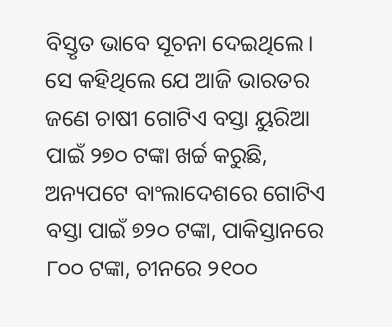ବିସ୍ତୃତ ଭାବେ ସୂଚନା ଦେଇଥିଲେ। ସେ କହିଥିଲେ ଯେ ଆଜି ଭାରତର ଜଣେ ଚାଷୀ ଗୋଟିଏ ବସ୍ତା ୟୁରିଆ ପାଇଁ ୨୭୦ ଟଙ୍କା ଖର୍ଚ୍ଚ କରୁଛି, ଅନ୍ୟପଟେ ବାଂଲାଦେଶରେ ଗୋଟିଏ ବସ୍ତା ପାଇଁ ୭୨୦ ଟଙ୍କା, ପାକିସ୍ତାନରେ ୮୦୦ ଟଙ୍କା, ଚୀନରେ ୨୧୦୦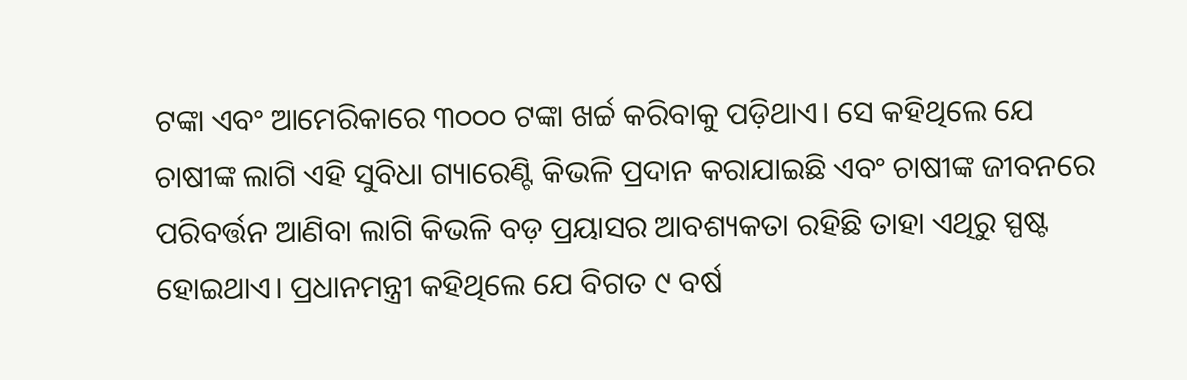ଟଙ୍କା ଏବଂ ଆମେରିକାରେ ୩୦୦୦ ଟଙ୍କା ଖର୍ଚ୍ଚ କରିବାକୁ ପଡ଼ିଥାଏ। ସେ କହିଥିଲେ ଯେ ଚାଷୀଙ୍କ ଲାଗି ଏହି ସୁବିଧା ଗ୍ୟାରେଣ୍ଟି କିଭଳି ପ୍ରଦାନ କରାଯାଇଛି ଏବଂ ଚାଷୀଙ୍କ ଜୀବନରେ ପରିବର୍ତ୍ତନ ଆଣିବା ଲାଗି କିଭଳି ବଡ଼ ପ୍ରୟାସର ଆବଶ୍ୟକତା ରହିଛି ତାହା ଏଥିରୁ ସ୍ପଷ୍ଟ ହୋଇଥାଏ। ପ୍ରଧାନମନ୍ତ୍ରୀ କହିଥିଲେ ଯେ ବିଗତ ୯ ବର୍ଷ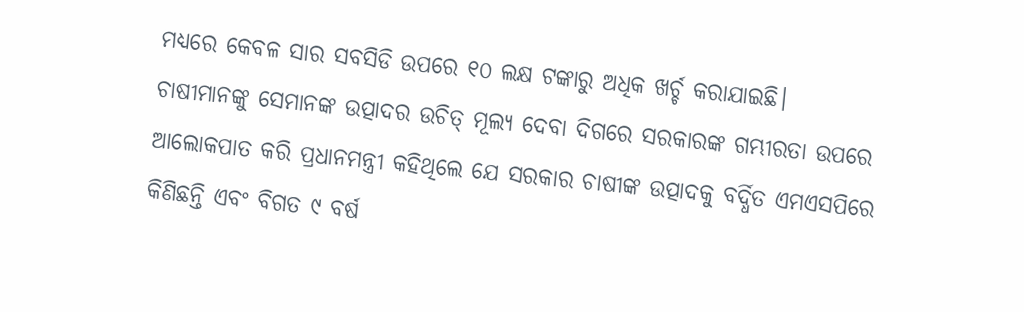ମଧ୍ୟରେ କେବଳ ସାର ସବସିଡି ଉପରେ ୧୦ ଲକ୍ଷ ଟଙ୍କାରୁ ଅଧିକ ଖର୍ଚ୍ଚ କରାଯାଇଛି।
ଚାଷୀମାନଙ୍କୁ ସେମାନଙ୍କ ଉତ୍ପାଦର ଉଚିତ୍ ମୂଲ୍ୟ ଦେବା ଦିଗରେ ସରକାରଙ୍କ ଗମ୍ଭୀରତା ଉପରେ ଆଲୋକପାତ କରି ପ୍ରଧାନମନ୍ତ୍ରୀ କହିଥିଲେ ଯେ ସରକାର ଚାଷୀଙ୍କ ଉତ୍ପାଦକୁ ବର୍ଦ୍ଧିତ ଏମଏସପିରେ କିଣିଛନ୍ତି ଏବଂ ବିଗତ ୯ ବର୍ଷ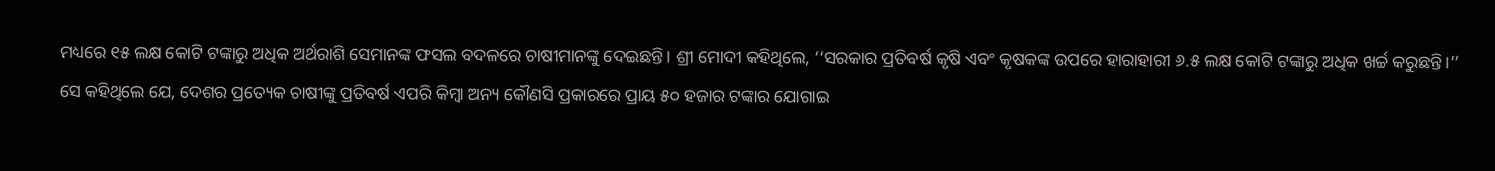ମଧ୍ୟରେ ୧୫ ଲକ୍ଷ କୋଟି ଟଙ୍କାରୁ ଅଧିକ ଅର୍ଥରାଶି ସେମାନଙ୍କ ଫସଲ ବଦଳରେ ଚାଷୀମାନଙ୍କୁ ଦେଇଛନ୍ତି। ଶ୍ରୀ ମୋଦୀ କହିଥିଲେ, ‘‘ସରକାର ପ୍ରତିବର୍ଷ କୃଷି ଏବଂ କୃଷକଙ୍କ ଉପରେ ହାରାହାରୀ ୬.୫ ଲକ୍ଷ କୋଟି ଟଙ୍କାରୁ ଅଧିକ ଖର୍ଚ୍ଚ କରୁଛନ୍ତି।’’ ସେ କହିଥିଲେ ଯେ, ଦେଶର ପ୍ରତ୍ୟେକ ଚାଷୀଙ୍କୁ ପ୍ରତିବର୍ଷ ଏପରି କିମ୍ବା ଅନ୍ୟ କୌଣସି ପ୍ରକାରରେ ପ୍ରାୟ ୫୦ ହଜାର ଟଙ୍କାର ଯୋଗାଇ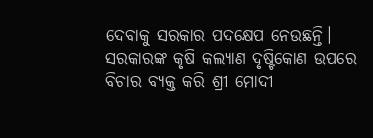ଦେବାକୁ ସରକାର ପଦକ୍ଷେପ ନେଉଛନ୍ତି।
ସରକାରଙ୍କ କୃଷି କଲ୍ୟାଣ ଦୃଷ୍ଟିକୋଣ ଉପରେ ବିଚାର ବ୍ୟକ୍ତ କରି ଶ୍ରୀ ମୋଦୀ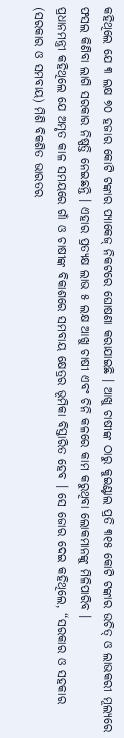କହିଥିଲେ ଯେ ୩ ଲକ୍ଷ ୭୦ ହଜାର କୋଟି ଟଙ୍କାର ପ୍ୟାକେଜ୍ ନିକଟରେ ଘୋଷଣା କରାଯାଇଛି । ଆଖୁ ଚାଷୀଙ୍କ ଠାରୁ କୁଇଣ୍ଟାଲ ପ୍ରତି ୩୧୫ କୋଟି ଟଙ୍କାର ଉଚିତ୍ ଓ ଲାଭକରୀ ମୂଲ୍ୟରେ ଫସଲ କିଣିବା ଲାଗି ସରକାର ନିଷ୍ପତ୍ତି ନେଇଛନ୍ତି । ଏହାର ପ୍ରତ୍ୟକ୍ଷ ଲାଭ ୫ ଲକ୍ଷ ଆଖୁ ଚାଷୀ ଏବଂ ଚିନି କଳରେ କାମ କରୁଥିବା ଲୋକମାନଙ୍କୁ ମିଳିପାରିବ ।
ପ୍ରଧାନମନ୍ତ୍ରୀ କହିଥିଲେ ଯେ ଅମୃତ କାଳ ସମୟରେ ଗାଁ ଓ ଚାଷୀଙ୍କ ବିକାଶରେ ସମବାୟ କ୍ଷେତ୍ରର ଭୂମିକା ବିସ୍ତାରିତ ହେବ । ସେ ଜୋର ଦେଇ କହିଥିଲେ, “ସରକାର ଓ ସହକାର (ସରକାର ଓ ସମବାୟ) ମିଶି ବିକଶିତ ଭାରତର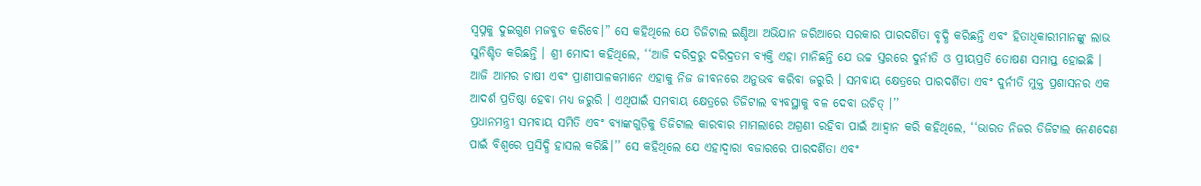ସ୍ୱପ୍ନକୁ ଦୁଇଗୁଣ ମଜବୁତ କରିବେ।” ସେ କହିଥିଲେ ଯେ ଡିଜିଟାଲ ଇଣ୍ଡିଆ ଅଭିଯାନ ଜରିଆରେ ସରକାର ପାରଦର୍ଶିତା ବୃଦ୍ଧି କରିଛନ୍ତି ଏବଂ ହିତାଧିକାରୀମାନଙ୍କୁ ଲାଭ ସୁନିଶ୍ଚିତ କରିଛନ୍ତି । ଶ୍ରୀ ମୋଦୀ କହିଥିଲେ, ‘‘ଆଜି ଦରିଦ୍ରରୁ ଦରିଦ୍ରତମ ବ୍ୟକ୍ତି ଏହା ମାନିଛନ୍ତି ଯେ ଉଚ୍ଚ ସ୍ତରରେ ଦୁର୍ନୀତି ଓ ପ୍ରୀୟପ୍ରତି ତୋଷଣ ସମାପ୍ତ ହୋଇଛି । ଆଜି ଆମର ଚାଷୀ ଏବଂ ପ୍ରାଣୀପାଳକମାନେ ଏହାକୁ ନିଜ ଜୀବନରେ ଅନୁଭବ କରିବା ଜରୁରି । ସମବାୟ କ୍ଷେତ୍ରରେ ପାରଦର୍ଶିତା ଏବଂ ଦୁର୍ନୀତି ମୁକ୍ତ ପ୍ରଶାସନର ଏକ ଆଦର୍ଶ ପ୍ରତିଷ୍ଠା ହେବା ମଧ୍ୟ ଜରୁରି । ଏଥିପାଇଁ ସମବାୟ କ୍ଷେତ୍ରରେ ଡିଜିଟାଲ ବ୍ୟବସ୍ଥାକୁ ବଳ ଦେବା ଉଚିତ୍ ।’’
ପ୍ରଧାନମନ୍ତ୍ରୀ ସମବାୟ ସମିତି ଏବଂ ବ୍ୟାଙ୍କଗୁଡ଼ିକୁ ଡିଜିଟାଲ କାରବାର ମାମଲାରେ ଅଗ୍ରଣୀ ରହିବା ପାଇଁ ଆହ୍ୱାନ କରି କହିଥିଲେ, ‘‘ଭାରତ ନିଜର ଡିଜିଟାଲ ନେଣଦେଣ ପାଇଁ ବିଶ୍ୱରେ ପ୍ରସିଦ୍ଧି ହାସଲ କରିଛି।’’ ସେ କହିଥିଲେ ଯେ ଏହାଦ୍ୱାରା ବଜାରରେ ପାରଦର୍ଶିତା ଏବଂ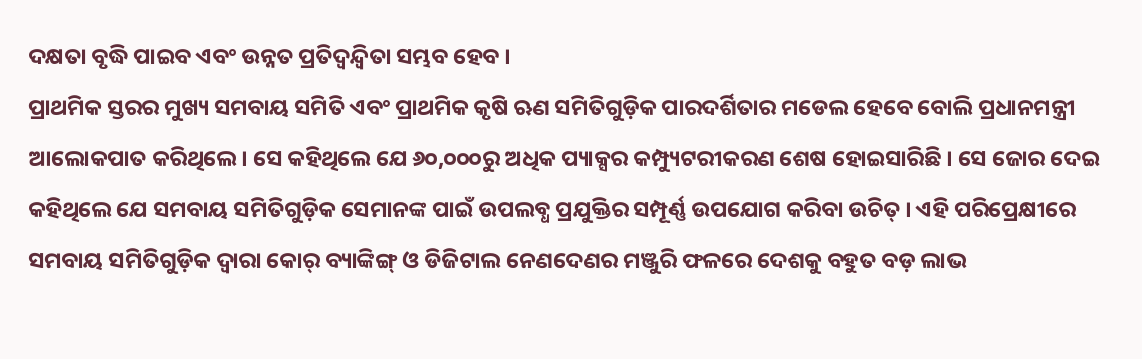ଦକ୍ଷତା ବୃଦ୍ଧି ପାଇବ ଏବଂ ଉନ୍ନତ ପ୍ରତିଦ୍ୱନ୍ଦ୍ୱିତା ସମ୍ଭବ ହେବ ।
ପ୍ରାଥମିକ ସ୍ତରର ମୁଖ୍ୟ ସମବାୟ ସମିତି ଏବଂ ପ୍ରାଥମିକ କୃଷି ଋଣ ସମିତିଗୁଡ଼ିକ ପାରଦର୍ଶିତାର ମଡେଲ ହେବେ ବୋଲି ପ୍ରଧାନମନ୍ତ୍ରୀ ଆଲୋକପାତ କରିଥିଲେ। ସେ କହିଥିଲେ ଯେ ୬୦,୦୦୦ରୁ ଅଧିକ ପ୍ୟାକ୍ସର କମ୍ପ୍ୟୁଟରୀକରଣ ଶେଷ ହୋଇସାରିଛି । ସେ ଜୋର ଦେଇ କହିଥିଲେ ଯେ ସମବାୟ ସମିତିଗୁଡ଼ିକ ସେମାନଙ୍କ ପାଇଁ ଉପଲବ୍ଧ ପ୍ରଯୁକ୍ତିର ସମ୍ପୂର୍ଣ୍ଣ ଉପଯୋଗ କରିବା ଉଚିତ୍ । ଏହି ପରିପ୍ରେକ୍ଷୀରେ ସମବାୟ ସମିତିଗୁଡ଼ିକ ଦ୍ୱାରା କୋର୍ ବ୍ୟାଙ୍କିଙ୍ଗ୍ ଓ ଡିଜିଟାଲ ନେଣଦେଣର ମଞ୍ଜୁରି ଫଳରେ ଦେଶକୁ ବହୁତ ବଡ଼ ଲାଭ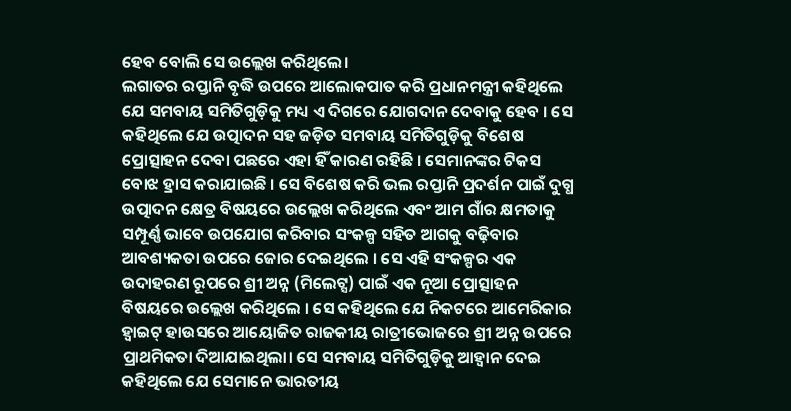ହେବ ବୋଲି ସେ ଉଲ୍ଲେଖ କରିଥିଲେ।
ଲଗାତର ରପ୍ତାନି ବୃଦ୍ଧି ଉପରେ ଆଲୋକପାତ କରି ପ୍ରଧାନମନ୍ତ୍ରୀ କହିଥିଲେ ଯେ ସମବାୟ ସମିତିଗୁଡ଼ିକୁ ମଧ୍ୟ ଏ ଦିଗରେ ଯୋଗଦାନ ଦେବାକୁ ହେବ । ସେ କହିଥିଲେ ଯେ ଉତ୍ପାଦନ ସହ ଜଡ଼ିତ ସମବାୟ ସମିତିଗୁଡ଼ିକୁ ବିଶେଷ ପ୍ରୋତ୍ସାହନ ଦେବା ପଛରେ ଏହା ହିଁ କାରଣ ରହିଛି । ସେମାନଙ୍କର ଟିକସ ବୋଝ ହ୍ରାସ କରାଯାଇଛି । ସେ ବିଶେଷ କରି ଭଲ ରପ୍ତାନି ପ୍ରଦର୍ଶନ ପାଇଁ ଦୁଗ୍ଧ ଉତ୍ପାଦନ କ୍ଷେତ୍ର ବିଷୟରେ ଉଲ୍ଲେଖ କରିଥିଲେ ଏବଂ ଆମ ଗାଁର କ୍ଷମତାକୁ ସମ୍ପୂର୍ଣ୍ଣ ଭାବେ ଉପଯୋଗ କରିବାର ସଂକଳ୍ପ ସହିତ ଆଗକୁ ବଢ଼ିବାର ଆବଶ୍ୟକତା ଉପରେ ଜୋର ଦେଇଥିଲେ । ସେ ଏହି ସଂକଳ୍ପର ଏକ ଉଦାହରଣ ରୂପରେ ଶ୍ରୀ ଅନ୍ନ (ମିଲେଟ୍ସ) ପାଇଁ ଏକ ନୂଆ ପ୍ରୋତ୍ସାହନ ବିଷୟରେ ଉଲ୍ଲେଖ କରିଥିଲେ । ସେ କହିଥିଲେ ଯେ ନିକଟରେ ଆମେରିକାର ହ୍ୱାଇଟ୍ ହାଉସରେ ଆୟୋଜିତ ରାଜକୀୟ ରାତ୍ରୀଭୋଜରେ ଶ୍ରୀ ଅନ୍ନ ଉପରେ ପ୍ରାଥମିକତା ଦିଆଯାଇଥିଲା। ସେ ସମବାୟ ସମିତିଗୁଡ଼ିକୁ ଆହ୍ୱାନ ଦେଇ କହିଥିଲେ ଯେ ସେମାନେ ଭାରତୀୟ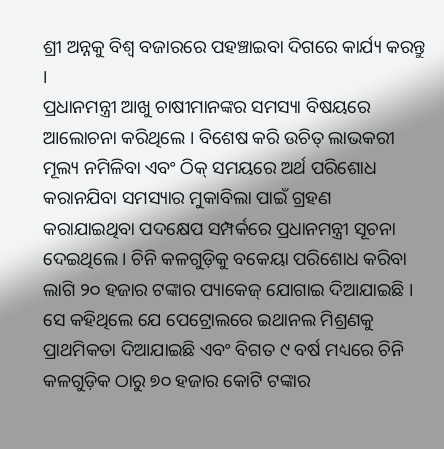ଶ୍ରୀ ଅନ୍ନକୁ ବିଶ୍ୱ ବଜାରରେ ପହଞ୍ଚାଇବା ଦିଗରେ କାର୍ଯ୍ୟ କରନ୍ତୁ ।
ପ୍ରଧାନମନ୍ତ୍ରୀ ଆଖୁ ଚାଷୀମାନଙ୍କର ସମସ୍ୟା ବିଷୟରେ ଆଲୋଚନା କରିଥିଲେ । ବିଶେଷ କରି ଉଚିତ୍ ଲାଭକରୀ ମୂଲ୍ୟ ନମିଳିବା ଏବଂ ଠିକ୍ ସମୟରେ ଅର୍ଥ ପରିଶୋଧ କରାନଯିବା ସମସ୍ୟାର ମୁକାବିଲା ପାଇଁ ଗ୍ରହଣ କରାଯାଇଥିବା ପଦକ୍ଷେପ ସମ୍ପର୍କରେ ପ୍ରଧାନମନ୍ତ୍ରୀ ସୂଚନା ଦେଇଥିଲେ । ଚିନି କଳଗୁଡ଼ିକୁ ବକେୟା ପରିଶୋଧ କରିବା ଲାଗି ୨୦ ହଜାର ଟଙ୍କାର ପ୍ୟାକେଜ୍ ଯୋଗାଇ ଦିଆଯାଇଛି । ସେ କହିଥିଲେ ଯେ ପେଟ୍ରୋଲରେ ଇଥାନଲ ମିଶ୍ରଣକୁ ପ୍ରାଥମିକତା ଦିଆଯାଇଛି ଏବଂ ବିଗତ ୯ ବର୍ଷ ମଧ୍ୟରେ ଚିନି କଳଗୁଡ଼ିକ ଠାରୁ ୭୦ ହଜାର କୋଟି ଟଙ୍କାର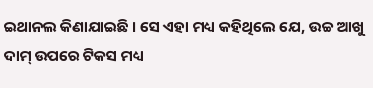ଇଥାନଲ କିଣାଯାଇଛି । ସେ ଏହା ମଧ୍ୟ କହିଥିଲେ ଯେ, ଉଚ୍ଚ ଆଖୁ ଦାମ୍ ଉପରେ ଟିକସ ମଧ୍ୟ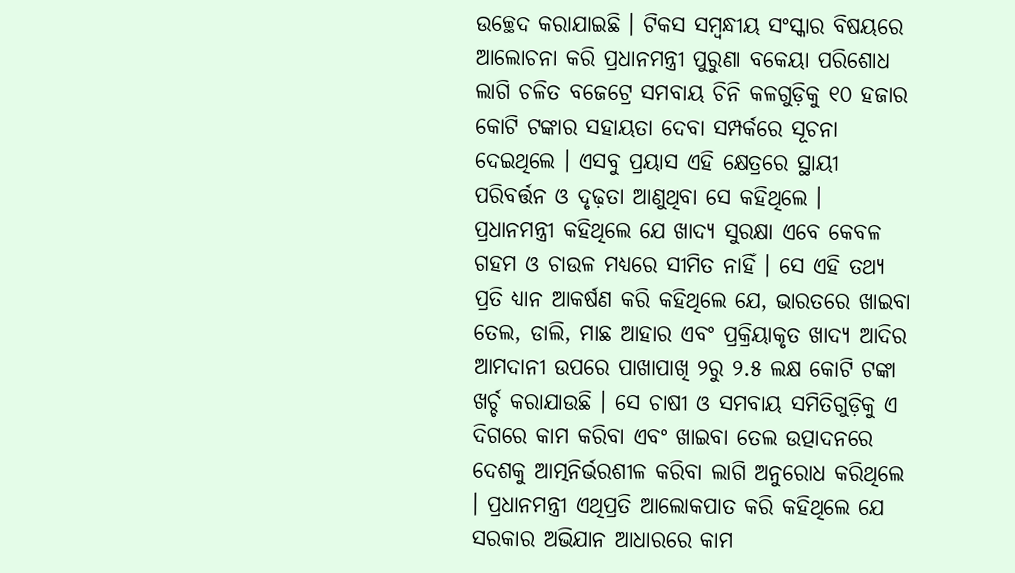ଉଚ୍ଛେଦ କରାଯାଇଛି । ଟିକସ ସମ୍ବନ୍ଧୀୟ ସଂସ୍କାର ବିଷୟରେ ଆଲୋଚନା କରି ପ୍ରଧାନମନ୍ତ୍ରୀ ପୁରୁଣା ବକେୟା ପରିଶୋଧ ଲାଗି ଚଳିତ ବଜେଟ୍ରେ ସମବାୟ ଚିନି କଳଗୁଡ଼ିକୁ ୧୦ ହଜାର କୋଟି ଟଙ୍କାର ସହାୟତା ଦେବା ସମ୍ପର୍କରେ ସୂଚନା ଦେଇଥିଲେ । ଏସବୁ ପ୍ରୟାସ ଏହି କ୍ଷେତ୍ରରେ ସ୍ଥାୟୀ ପରିବର୍ତ୍ତନ ଓ ଦୃଢ଼ତା ଆଣୁଥିବା ସେ କହିଥିଲେ ।
ପ୍ରଧାନମନ୍ତ୍ରୀ କହିଥିଲେ ଯେ ଖାଦ୍ୟ ସୁରକ୍ଷା ଏବେ କେବଳ ଗହମ ଓ ଚାଉଳ ମଧ୍ୟରେ ସୀମିତ ନାହିଁ । ସେ ଏହି ତଥ୍ୟ ପ୍ରତି ଧ୍ୟାନ ଆକର୍ଷଣ କରି କହିଥିଲେ ଯେ, ଭାରତରେ ଖାଇବା ତେଲ, ଡାଲି, ମାଛ ଆହାର ଏବଂ ପ୍ରକ୍ରିୟାକୃତ ଖାଦ୍ୟ ଆଦିର ଆମଦାନୀ ଉପରେ ପାଖାପାଖି ୨ରୁ ୨.୫ ଲକ୍ଷ କୋଟି ଟଙ୍କା ଖର୍ଚ୍ଚ କରାଯାଉଛି । ସେ ଚାଷୀ ଓ ସମବାୟ ସମିତିଗୁଡ଼ିକୁ ଏ ଦିଗରେ କାମ କରିବା ଏବଂ ଖାଇବା ତେଲ ଉତ୍ପାଦନରେ ଦେଶକୁ ଆତ୍ମନିର୍ଭରଶୀଳ କରିବା ଲାଗି ଅନୁରୋଧ କରିଥିଲେ । ପ୍ରଧାନମନ୍ତ୍ରୀ ଏଥିପ୍ରତି ଆଲୋକପାତ କରି କହିଥିଲେ ଯେ ସରକାର ଅଭିଯାନ ଆଧାରରେ କାମ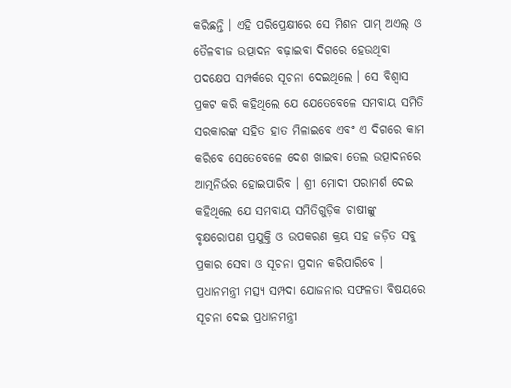କରିଛନ୍ତି । ଏହି ପରିପ୍ରେକ୍ଷୀରେ ସେ ମିଶନ ପାମ୍ ଅଏଲ୍ ଓ ତୈଳବୀଜ ଉତ୍ପାଦନ ବଢ଼ାଇବା ଦିଗରେ ହେଉଥିବା ପଦକ୍ଷେପ ସମ୍ପର୍କରେ ସୂଚନା ଦେଇଥିଲେ । ସେ ବିଶ୍ୱାସ ପ୍ରକଟ କରି କହିଥିଲେ ଯେ ଯେତେବେଳେ ସମବାୟ ସମିତି ସରକାରଙ୍କ ସହିତ ହାତ ମିଳାଇବେ ଏବଂ ଏ ଦିଗରେ କାମ କରିବେ ସେତେବେଳେ ଦେଶ ଖାଇବା ତେଲ ଉତ୍ପାଦନରେ ଆତ୍ମନିର୍ଭର ହୋଇପାରିବ । ଶ୍ରୀ ମୋଦୀ ପରାମର୍ଶ ଦେଇ କହିଥିଲେ ଯେ ସମବାୟ ସମିତିଗୁଡ଼ିକ ଚାଷୀଙ୍କୁ ବୃକ୍ଷରୋପଣ ପ୍ରଯୁକ୍ତି ଓ ଉପକରଣ କ୍ରୟ ସହ ଜଡ଼ିତ ସବୁ ପ୍ରକାର ସେବା ଓ ସୂଚନା ପ୍ରଦାନ କରିପାରିବେ ।
ପ୍ରଧାନମନ୍ତ୍ରୀ ମତ୍ସ୍ୟ ସମ୍ପଦା ଯୋଜନାର ସଫଳତା ବିଷୟରେ ସୂଚନା ଦେଇ ପ୍ରଧାନମନ୍ତ୍ରୀ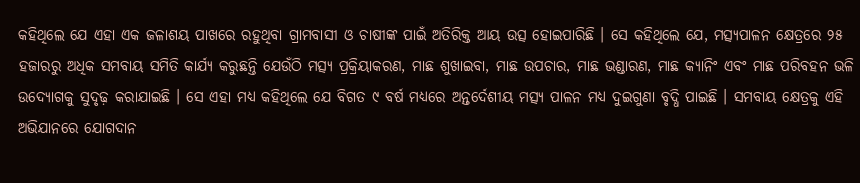କହିଥିଲେ ଯେ ଏହା ଏକ ଜଳାଶୟ ପାଖରେ ରହୁଥିବା ଗ୍ରାମବାସୀ ଓ ଚାଷୀଙ୍କ ପାଇଁ ଅତିରିକ୍ତ ଆୟ ଉତ୍ସ ହୋଇପାରିଛି । ସେ କହିଥିଲେ ଯେ, ମତ୍ସ୍ୟପାଳନ କ୍ଷେତ୍ରରେ ୨୫ ହଜାରରୁ ଅଧିକ ସମବାୟ ସମିତି କାର୍ଯ୍ୟ କରୁଛନ୍ତି ଯେଉଁଠି ମତ୍ସ୍ୟ ପ୍ରକ୍ରିୟାକରଣ, ମାଛ ଶୁଖାଇବା, ମାଛ ଉପଚାର, ମାଛ ଭଣ୍ଡାରଣ, ମାଛ କ୍ୟାନିଂ ଏବଂ ମାଛ ପରିବହନ ଭଳି ଉଦ୍ୟୋଗକୁ ସୁଦୃଢ଼ କରାଯାଇଛି । ସେ ଏହା ମଧ୍ୟ କହିଥିଲେ ଯେ ବିଗତ ୯ ବର୍ଷ ମଧ୍ୟରେ ଅନ୍ତର୍ଦେଶୀୟ ମତ୍ସ୍ୟ ପାଳନ ମଧ୍ୟ ଦୁଇଗୁଣା ବୃଦ୍ଧି ପାଇଛି । ସମବାୟ କ୍ଷେତ୍ରକୁ ଏହି ଅଭିଯାନରେ ଯୋଗଦାନ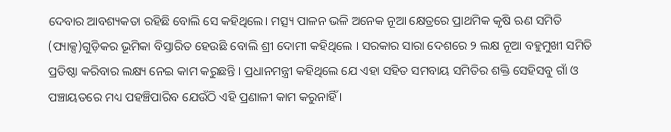ଦେବାର ଆବଶ୍ୟକତା ରହିଛି ବୋଲି ସେ କହିଥିଲେ। ମତ୍ସ୍ୟ ପାଳନ ଭଳି ଅନେକ ନୂଆ କ୍ଷେତ୍ରରେ ପ୍ରାଥମିକ କୃଷି ଋଣ ସମିତି (ପ୍ୟାକ୍ସ)ଗୁଡ଼ିକର ଭୂମିକା ବିସ୍ତାରିତ ହେଉଛି ବୋଲି ଶ୍ରୀ ଦୋମୀ କହିଥିଲେ । ସରକାର ସାରା ଦେଶରେ ୨ ଲକ୍ଷ ନୂଆ ବହୁମୁଖୀ ସମିତି ପ୍ରତିଷ୍ଠା କରିବାର ଲକ୍ଷ୍ୟ ନେଇ କାମ କରୁଛନ୍ତି । ପ୍ରଧାନମନ୍ତ୍ରୀ କହିଥିଲେ ଯେ ଏହା ସହିତ ସମବାୟ ସମିତିର ଶକ୍ତି ସେହିସବୁ ଗାଁ ଓ ପଞ୍ଚାୟତରେ ମଧ୍ୟ ପହଞ୍ଚିପାରିବ ଯେଉଁଠି ଏହି ପ୍ରଣାଳୀ କାମ କରୁନାହିଁ ।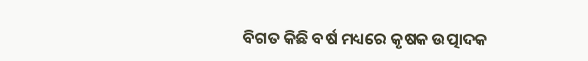ବିଗତ କିଛି ବର୍ଷ ମଧ୍ୟରେ କୃଷକ ଉତ୍ପାଦକ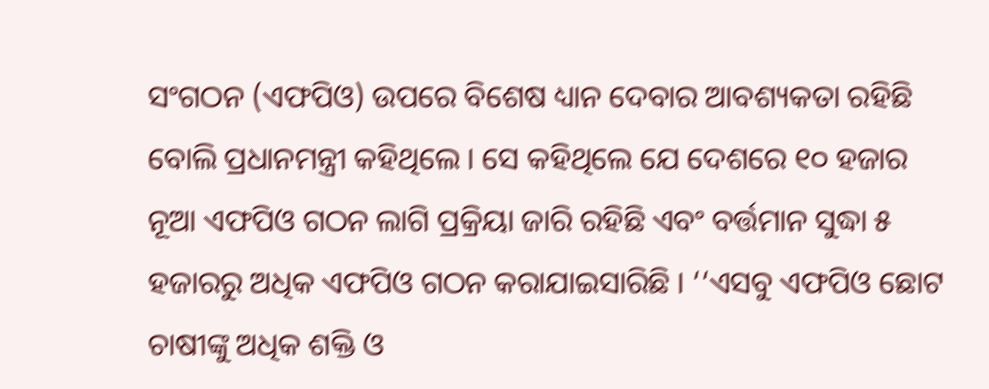ସଂଗଠନ (ଏଫପିଓ) ଉପରେ ବିଶେଷ ଧ୍ୟାନ ଦେବାର ଆବଶ୍ୟକତା ରହିଛି ବୋଲି ପ୍ରଧାନମନ୍ତ୍ରୀ କହିଥିଲେ । ସେ କହିଥିଲେ ଯେ ଦେଶରେ ୧୦ ହଜାର ନୂଆ ଏଫପିଓ ଗଠନ ଲାଗି ପ୍ରକ୍ରିୟା ଜାରି ରହିଛି ଏବଂ ବର୍ତ୍ତମାନ ସୁଦ୍ଧା ୫ ହଜାରରୁ ଅଧିକ ଏଫପିଓ ଗଠନ କରାଯାଇସାରିଛି । ‘‘ଏସବୁ ଏଫପିଓ ଛୋଟ ଚାଷୀଙ୍କୁ ଅଧିକ ଶକ୍ତି ଓ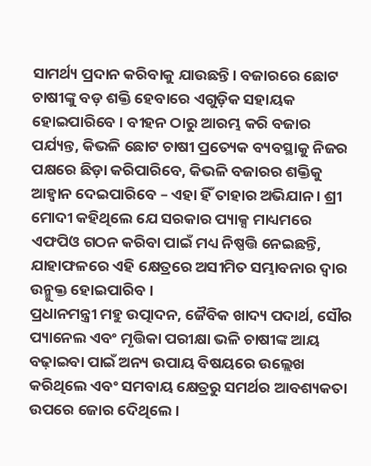ସାମର୍ଥ୍ୟ ପ୍ରଦାନ କରିବାକୁ ଯାଉଛନ୍ତି। ବଜାରରେ ଛୋଟ ଚାଷୀଙ୍କୁ ବଡ଼ ଶକ୍ତି ହେବାରେ ଏଗୁଡ଼ିକ ସହାୟକ ହୋଇପାରିବେ । ବୀହନ ଠାରୁ ଆରମ୍ଭ କରି ବଜାର ପର୍ଯ୍ୟନ୍ତ, କିଭଳି ଛୋଟ ଚାଷୀ ପ୍ରତ୍ୟେକ ବ୍ୟବସ୍ଥାକୁ ନିଜର ପକ୍ଷରେ ଛିଡ଼ା କରିପାରିବେ, କିଭଳି ବଜାରର ଶକ୍ତିକୁ ଆହ୍ୱାନ ଦେଇପାରିବେ – ଏହା ହିଁ ତାହାର ଅଭିଯାନ । ଶ୍ରୀ ମୋଦୀ କହିଥିଲେ ଯେ ସରକାର ପ୍ୟାକ୍ସ ମାଧ୍ୟମରେ ଏଫପିଓ ଗଠନ କରିବା ପାଇଁ ମଧ୍ୟ ନିଷ୍ପତ୍ତି ନେଇଛନ୍ତି, ଯାହାଫଳରେ ଏହି କ୍ଷେତ୍ରରେ ଅସୀମିତ ସମ୍ଭାବନାର ଦ୍ୱାର ଉନ୍ମୁକ୍ତ ହୋଇପାରିବ ।
ପ୍ରଧାନମନ୍ତ୍ରୀ ମହୁ ଉତ୍ପାଦନ, ଜୈବିକ ଖାଦ୍ୟ ପଦାର୍ଥ, ସୌର ପ୍ୟାନେଲ ଏବଂ ମୃତ୍ତିକା ପରୀକ୍ଷା ଭଳି ଚାଷୀଙ୍କ ଆୟ ବଢ଼ାଇବା ପାଇଁ ଅନ୍ୟ ଉପାୟ ବିଷୟରେ ଉଲ୍ଲେଖ କରିଥିଲେ ଏବଂ ସମବାୟ କ୍ଷେତ୍ରରୁ ସମର୍ଥର ଆବଶ୍ୟକତା ଉପରେ ଜୋର ଦେିଥିଲେ ।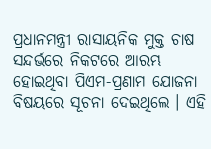ପ୍ରଧାନମନ୍ତ୍ରୀ ରାସାୟନିକ ମୁକ୍ତ ଚାଷ ସନ୍ଦର୍ଭରେ ନିକଟରେ ଆରମ୍ଭ ହୋଇଥିବା ପିଏମ-ପ୍ରଣାମ ଯୋଜନା ବିଷୟରେ ସୂଚନା ଦେଇଥିଲେ । ଏହି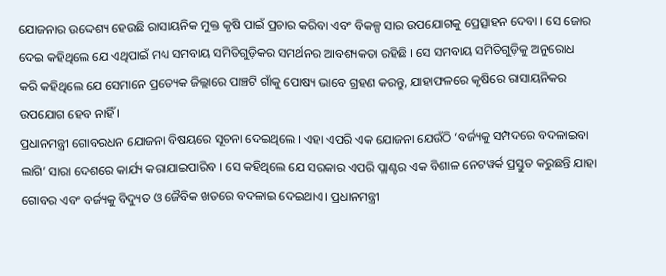ଯୋଜନାର ଉଦ୍ଦେଶ୍ୟ ହେଉଛି ରାସାୟନିକ ମୁକ୍ତ କୃଷି ପାଇଁ ପ୍ରଚାର କରିବା ଏବଂ ବିକଳ୍ପ ସାର ଉପଯୋଗକୁ ପ୍ରେତ୍ସାହନ ଦେବା । ସେ ଜୋର ଦେଇ କହିଥିଲେ ଯେ ଏଥିପାଇଁ ମଧ୍ୟ ସମବାୟ ସମିତିଗୁଡ଼ିକର ସମର୍ଥନର ଆବଶ୍ୟକତା ରହିଛି । ସେ ସମବାୟ ସମିତିଗୁଡ଼ିକୁ ଅନୁରୋଧ କରି କହିଥିଲେ ଯେ ସେମାନେ ପ୍ରତ୍ୟେକ ଜିଲ୍ଲାରେ ପାଞ୍ଚଟି ଗାଁକୁ ପୋଷ୍ୟ ଭାବେ ଗ୍ରହଣ କରନ୍ତୁ, ଯାହାଫଳରେ କୃଷିରେ ରାସାୟନିକର ଉପଯୋଗ ହେବ ନାହିଁ ।
ପ୍ରଧାନମନ୍ତ୍ରୀ ଗୋବରଧନ ଯୋଜନା ବିଷୟରେ ସୂଚନା ଦେଇଥିଲେ । ଏହା ଏପରି ଏକ ଯୋଜନା ଯେଉଁଠି ‘ବର୍ଜ୍ୟକୁ ସମ୍ପଦରେ ବଦଳାଇବା ଲାଗି’ ସାରା ଦେଶରେ କାର୍ଯ୍ୟ କରାଯାଇପାରିବ । ସେ କହିଥିଲେ ଯେ ସରକାର ଏପରି ପ୍ଲାଣ୍ଟର ଏକ ବିଶାଳ ନେଟୱର୍କ ପ୍ରସ୍ତୁତ କରୁଛନ୍ତି ଯାହା ଗୋବର ଏବଂ ବର୍ଜ୍ୟକୁ ବିଦ୍ୟୁତ ଓ ଜୈବିକ ଖତରେ ବଦଳାଇ ଦେଇଥାଏ। ପ୍ରଧାନମନ୍ତ୍ରୀ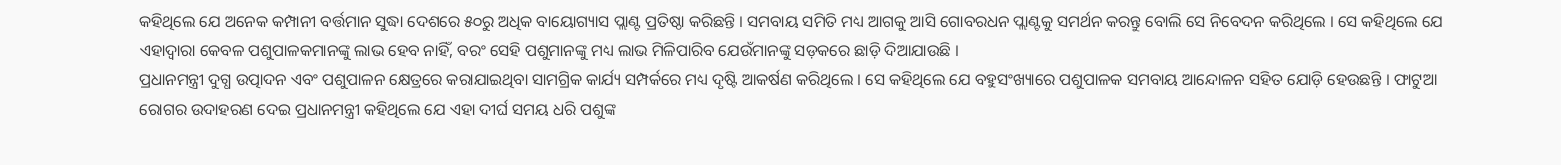କହିଥିଲେ ଯେ ଅନେକ କମ୍ପାନୀ ବର୍ତ୍ତମାନ ସୁଦ୍ଧା ଦେଶରେ ୫୦ରୁ ଅଧିକ ବାୟୋଗ୍ୟାସ ପ୍ଲାଣ୍ଟ ପ୍ରତିଷ୍ଠା କରିଛନ୍ତି । ସମବାୟ ସମିତି ମଧ୍ୟ ଆଗକୁ ଆସି ଗୋବରଧନ ପ୍ଲାଣ୍ଟକୁ ସମର୍ଥନ କରନ୍ତୁ ବୋଲି ସେ ନିବେଦନ କରିଥିଲେ । ସେ କହିଥିଲେ ଯେ ଏହାଦ୍ୱାରା କେବଳ ପଶୁପାଳକମାନଙ୍କୁ ଲାଭ ହେବ ନାହିଁ, ବରଂ ସେହି ପଶୁମାନଙ୍କୁ ମଧ୍ୟ ଲାଭ ମିଳିପାରିବ ଯେଉଁମାନଙ୍କୁ ସଡ଼କରେ ଛାଡ଼ି ଦିଆଯାଉଛି ।
ପ୍ରଧାନମନ୍ତ୍ରୀ ଦୁଗ୍ଧ ଉତ୍ପାଦନ ଏବଂ ପଶୁପାଳନ କ୍ଷେତ୍ରରେ କରାଯାଇଥିବା ସାମଗ୍ରିକ କାର୍ଯ୍ୟ ସମ୍ପର୍କରେ ମଧ୍ୟ ଦୃଷ୍ଟି ଆକର୍ଷଣ କରିଥିଲେ । ସେ କହିଥିଲେ ଯେ ବହୁସଂଖ୍ୟାରେ ପଶୁପାଳକ ସମବାୟ ଆନ୍ଦୋଳନ ସହିତ ଯୋଡ଼ି ହେଉଛନ୍ତି । ଫାଟୁଆ ରୋଗର ଉଦାହରଣ ଦେଇ ପ୍ରଧାନମନ୍ତ୍ରୀ କହିଥିଲେ ଯେ ଏହା ଦୀର୍ଘ ସମୟ ଧରି ପଶୁଙ୍କ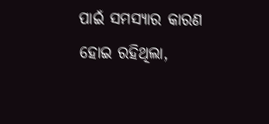ପାଇଁ ସମସ୍ୟାର କାରଣ ହୋଇ ରହିଥିଲା,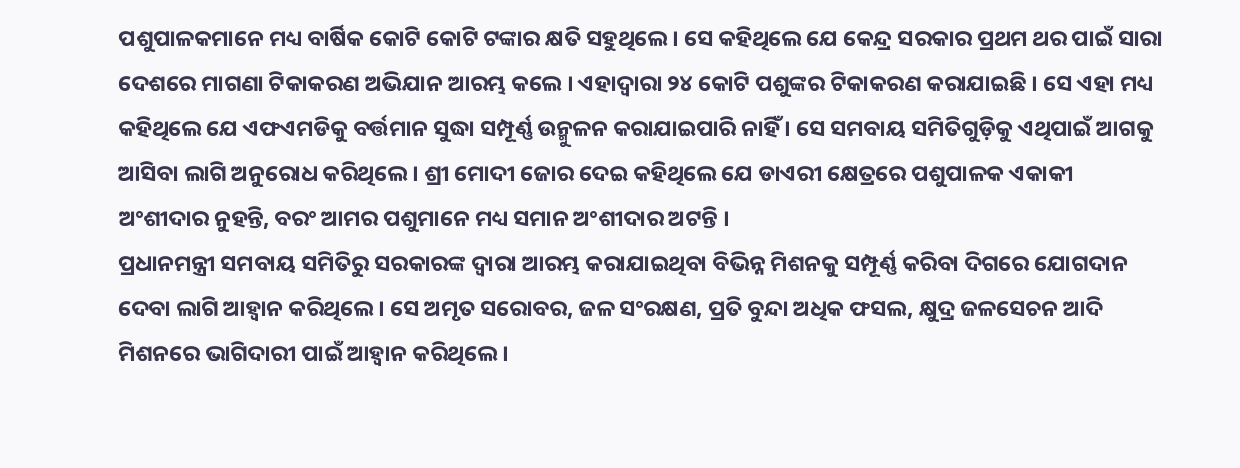ପଶୁପାଳକମାନେ ମଧ୍ୟ ବାର୍ଷିକ କୋଟି କୋଟି ଟଙ୍କାର କ୍ଷତି ସହୁଥିଲେ। ସେ କହିଥିଲେ ଯେ କେନ୍ଦ୍ର ସରକାର ପ୍ରଥମ ଥର ପାଇଁ ସାରା ଦେଶରେ ମାଗଣା ଟିକାକରଣ ଅଭିଯାନ ଆରମ୍ଭ କଲେ । ଏହାଦ୍ୱାରା ୨୪ କୋଟି ପଶୁଙ୍କର ଟିକାକରଣ କରାଯାଇଛି । ସେ ଏହା ମଧ୍ୟ କହିଥିଲେ ଯେ ଏଫଏମଡିକୁ ବର୍ତ୍ତମାନ ସୁଦ୍ଧା ସମ୍ପୂର୍ଣ୍ଣ ଉନ୍ମୁଳନ କରାଯାଇପାରି ନାହିଁ । ସେ ସମବାୟ ସମିତିଗୁଡ଼ିକୁ ଏଥିପାଇଁ ଆଗକୁ ଆସିବା ଲାଗି ଅନୁରୋଧ କରିଥିଲେ । ଶ୍ରୀ ମୋଦୀ ଜୋର ଦେଇ କହିଥିଲେ ଯେ ଡାଏରୀ କ୍ଷେତ୍ରରେ ପଶୁପାଳକ ଏକାକୀ ଅଂଶୀଦାର ନୁହନ୍ତି, ବରଂ ଆମର ପଶୁମାନେ ମଧ୍ୟ ସମାନ ଅଂଶୀଦାର ଅଟନ୍ତି ।
ପ୍ରଧାନମନ୍ତ୍ରୀ ସମବାୟ ସମିତିରୁ ସରକାରଙ୍କ ଦ୍ୱାରା ଆରମ୍ଭ କରାଯାଇଥିବା ବିଭିନ୍ନ ମିଶନକୁ ସମ୍ପୂର୍ଣ୍ଣ କରିବା ଦିଗରେ ଯୋଗଦାନ ଦେବା ଲାଗି ଆହ୍ୱାନ କରିଥିଲେ । ସେ ଅମୃତ ସରୋବର, ଜଳ ସଂରକ୍ଷଣ, ପ୍ରତି ବୁନ୍ଦା ଅଧିକ ଫସଲ, କ୍ଷୁଦ୍ର ଜଳସେଚନ ଆଦି ମିଶନରେ ଭାଗିଦାରୀ ପାଇଁ ଆହ୍ୱାନ କରିଥିଲେ ।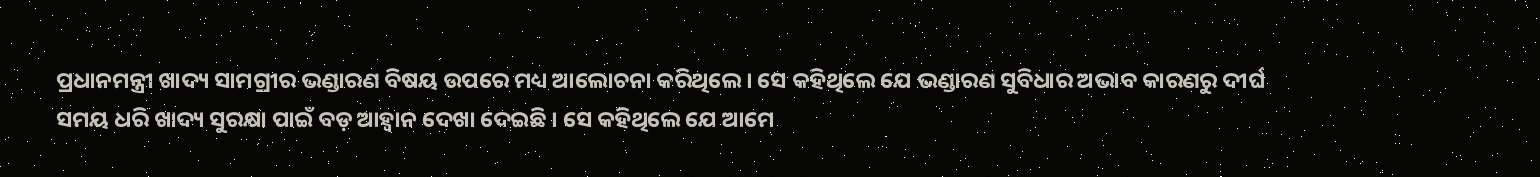ପ୍ରଧାନମନ୍ତ୍ରୀ ଖାଦ୍ୟ ସାମଗ୍ରୀର ଭଣ୍ଡାରଣ ବିଷୟ ଉପରେ ମଧ୍ୟ ଆଲୋଚନା କରିଥିଲେ । ସେ କହିଥିଲେ ଯେ ଭଣ୍ଡାରଣ ସୁବିଧାର ଅଭାବ କାରଣରୁ ଦୀର୍ଘ ସମୟ ଧରି ଖାଦ୍ୟ ସୁରକ୍ଷା ପାଇଁ ବଡ଼ ଆହ୍ୱାନ ଦେଖା ଦେଇଛି । ସେ କହିଥିଲେ ଯେ ଆମେ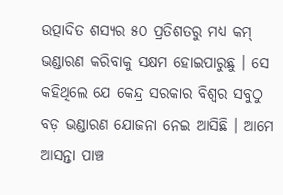ଉତ୍ପାଦିତ ଶସ୍ୟର ୫୦ ପ୍ରତିଶତରୁ ମଧ୍ୟ କମ୍ ଭଣ୍ଡାରଣ କରିବାକୁ ସକ୍ଷମ ହୋଇପାରୁଛୁ । ସେ କହିଥିଲେ ଯେ କେନ୍ଦ୍ର ସରକାର ବିଶ୍ୱର ସବୁଠୁ ବଡ଼ ଭଣ୍ଡାରଣ ଯୋଜନା ନେଇ ଆସିଛି । ଆମେ ଆସନ୍ତା ପାଞ୍ଚ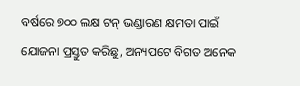ବର୍ଷରେ ୭୦୦ ଲକ୍ଷ ଟନ୍ ଭଣ୍ଡାରଣ କ୍ଷମତା ପାଇଁ ଯୋଜନା ପ୍ରସ୍ତୁତ କରିଛୁ, ଅନ୍ୟପଟେ ବିଗତ ଅନେକ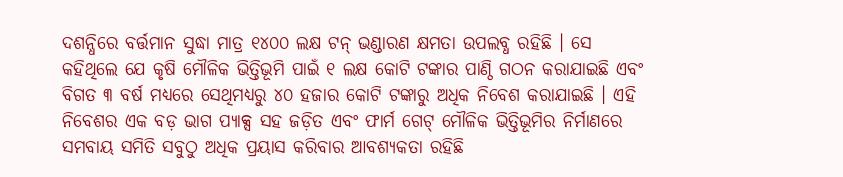ଦଶନ୍ଧିରେ ବର୍ତ୍ତମାନ ସୁଦ୍ଧା ମାତ୍ର ୧୪୦୦ ଲକ୍ଷ ଟନ୍ ଭଣ୍ଡାରଣ କ୍ଷମତା ଉପଲବ୍ଧ ରହିଛି । ସେ କହିଥିଲେ ଯେ କୃଷି ମୌଳିକ ଭିତ୍ତିଭୂମି ପାଇଁ ୧ ଲକ୍ଷ କୋଟି ଟଙ୍କାର ପାଣ୍ଠି ଗଠନ କରାଯାଇଛି ଏବଂ ବିଗତ ୩ ବର୍ଷ ମଧ୍ୟରେ ସେଥିମଧ୍ୟରୁ ୪୦ ହଜାର କୋଟି ଟଙ୍କାରୁ ଅଧିକ ନିବେଶ କରାଯାଇଛି । ଏହି ନିବେଶର ଏକ ବଡ଼ ଭାଗ ପ୍ୟାକ୍ସ ସହ ଜଡ଼ିତ ଏବଂ ଫାର୍ମ ଗେଟ୍ ମୌଳିକ ଭିତ୍ତିଭୂମିର ନିର୍ମାଣରେ ସମବାୟ ସମିତି ସବୁଠୁ ଅଧିକ ପ୍ରୟାସ କରିବାର ଆବଶ୍ୟକତା ରହିଛି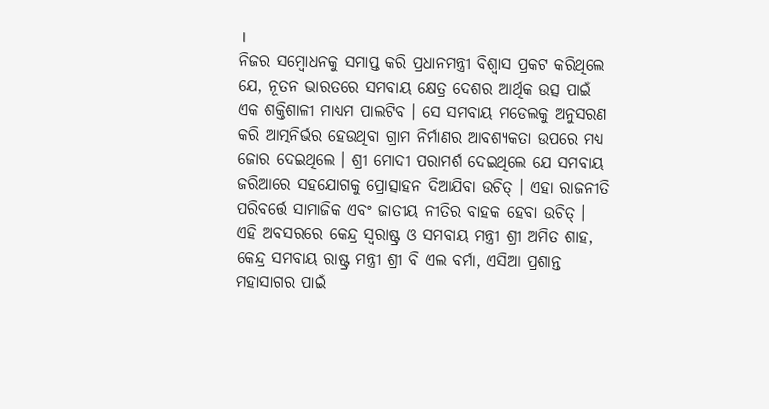।
ନିଜର ସମ୍ବୋଧନକୁ ସମାପ୍ତ କରି ପ୍ରଧାନମନ୍ତ୍ରୀ ବିଶ୍ୱାସ ପ୍ରକଟ କରିଥିଲେ ଯେ, ନୂତନ ଭାରତରେ ସମବାୟ କ୍ଷେତ୍ର ଦେଶର ଆର୍ଥିକ ଉତ୍ସ ପାଇଁ ଏକ ଶକ୍ତିଶାଳୀ ମାଧ୍ୟମ ପାଲଟିବ । ସେ ସମବାୟ ମଡେଲକୁ ଅନୁସରଣ କରି ଆତ୍ମନିର୍ଭର ହେଉଥିବା ଗ୍ରାମ ନିର୍ମାଣର ଆବଶ୍ୟକତା ଉପରେ ମଧ୍ୟ ଜୋର ଦେଇଥିଲେ । ଶ୍ରୀ ମୋଦୀ ପରାମର୍ଶ ଦେଇଥିଲେ ଯେ ସମବାୟ ଜରିଆରେ ସହଯୋଗକୁ ପ୍ରୋତ୍ସାହନ ଦିଆଯିବା ଉଚିତ୍ । ଏହା ରାଜନୀତି ପରିବର୍ତ୍ତେ ସାମାଜିକ ଏବଂ ଜାତୀୟ ନୀତିର ବାହକ ହେବା ଉଚିତ୍ ।
ଏହି ଅବସରରେ କେନ୍ଦ୍ର ସ୍ୱରାଷ୍ଟ୍ର ଓ ସମବାୟ ମନ୍ତ୍ରୀ ଶ୍ରୀ ଅମିତ ଶାହ, କେନ୍ଦ୍ର ସମବାୟ ରାଷ୍ଟ୍ର ମନ୍ତ୍ରୀ ଶ୍ରୀ ବି ଏଲ ବର୍ମା, ଏସିଆ ପ୍ରଶାନ୍ତ ମହାସାଗର ପାଇଁ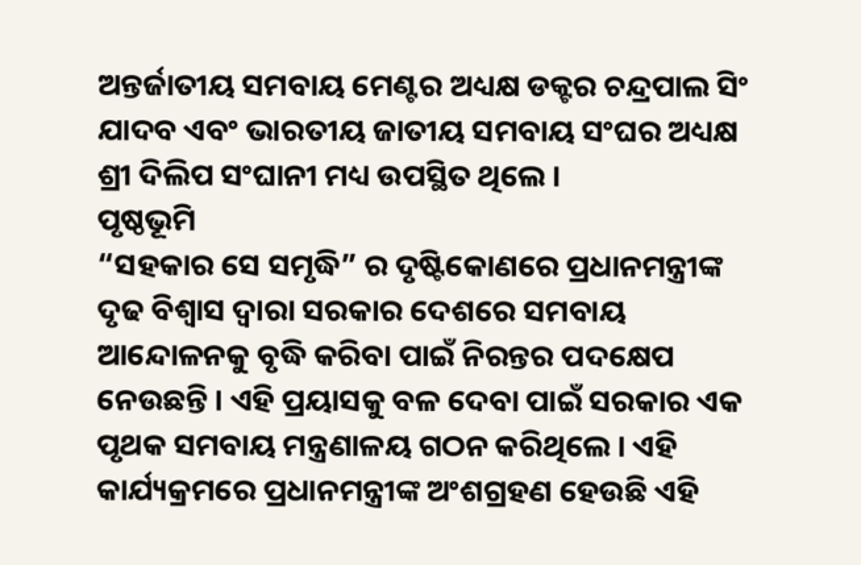ଅନ୍ତର୍ଜାତୀୟ ସମବାୟ ମେଣ୍ଟର ଅଧ୍ୟକ୍ଷ ଡକ୍ଟର ଚନ୍ଦ୍ରପାଲ ସିଂ ଯାଦବ ଏବଂ ଭାରତୀୟ ଜାତୀୟ ସମବାୟ ସଂଘର ଅଧ୍ୟକ୍ଷ ଶ୍ରୀ ଦିଲିପ ସଂଘାନୀ ମଧ୍ୟ ଉପସ୍ଥିତ ଥିଲେ ।
ପୃଷ୍ଠଭୂମି
“ସହକାର ସେ ସମୃଦ୍ଧି” ର ଦୃଷ୍ଟିକୋଣରେ ପ୍ରଧାନମନ୍ତ୍ରୀଙ୍କ ଦୃଢ ବିଶ୍ୱାସ ଦ୍ୱାରା ସରକାର ଦେଶରେ ସମବାୟ ଆନ୍ଦୋଳନକୁ ବୃଦ୍ଧି କରିବା ପାଇଁ ନିରନ୍ତର ପଦକ୍ଷେପ ନେଉଛନ୍ତି । ଏହି ପ୍ରୟାସକୁ ବଳ ଦେବା ପାଇଁ ସରକାର ଏକ ପୃଥକ ସମବାୟ ମନ୍ତ୍ରଣାଳୟ ଗଠନ କରିଥିଲେ । ଏହି କାର୍ଯ୍ୟକ୍ରମରେ ପ୍ରଧାନମନ୍ତ୍ରୀଙ୍କ ଅଂଶଗ୍ରହଣ ହେଉଛି ଏହି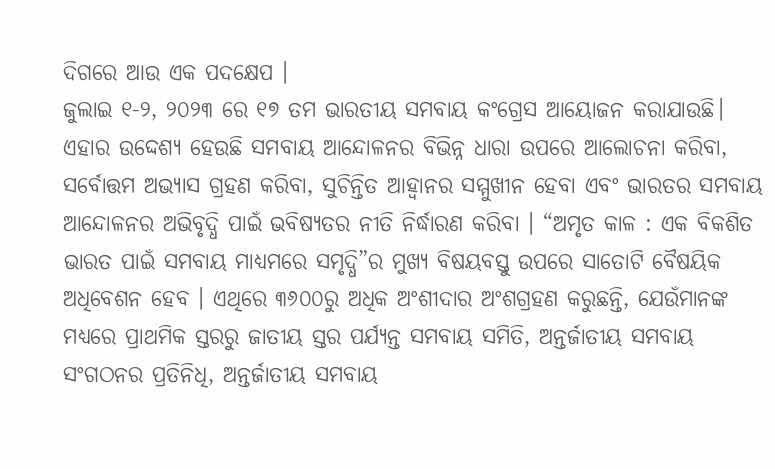ଦିଗରେ ଆଉ ଏକ ପଦକ୍ଷେପ ।
ଜୁଲାଇ ୧-୨, ୨୦୨୩ ରେ ୧୭ ତମ ଭାରତୀୟ ସମବାୟ କଂଗ୍ରେସ ଆୟୋଜନ କରାଯାଉଛି। ଏହାର ଉଦ୍ଦେଶ୍ୟ ହେଉଛି ସମବାୟ ଆନ୍ଦୋଳନର ବିଭିନ୍ନ ଧାରା ଉପରେ ଆଲୋଚନା କରିବା, ସର୍ବୋତ୍ତମ ଅଭ୍ୟାସ ଗ୍ରହଣ କରିବା, ସୁଚିନ୍ତିତ ଆହ୍ୱାନର ସମ୍ମୁଖୀନ ହେବା ଏବଂ ଭାରତର ସମବାୟ ଆନ୍ଦୋଳନର ଅଭିବୃଦ୍ଧି ପାଇଁ ଭବିଷ୍ୟତର ନୀତି ନିର୍ଦ୍ଧାରଣ କରିବା । “ଅମୃତ କାଳ : ଏକ ବିକଶିତ ଭାରତ ପାଇଁ ସମବାୟ ମାଧ୍ୟମରେ ସମୃଦ୍ଧି”ର ମୁଖ୍ୟ ବିଷୟବସ୍ତୁ ଉପରେ ସାତୋଟି ବୈଷୟିକ ଅଧିବେଶନ ହେବ । ଏଥିରେ ୩୬୦୦ରୁ ଅଧିକ ଅଂଶୀଦାର ଅଂଶଗ୍ରହଣ କରୁଛନ୍ତି, ଯେଉଁମାନଙ୍କ ମଧ୍ୟରେ ପ୍ରାଥମିକ ସ୍ତରରୁ ଜାତୀୟ ସ୍ତର ପର୍ଯ୍ୟନ୍ତ ସମବାୟ ସମିତି, ଅନ୍ତର୍ଜାତୀୟ ସମବାୟ ସଂଗଠନର ପ୍ରତିନିଧି, ଅନ୍ତର୍ଜାତୀୟ ସମବାୟ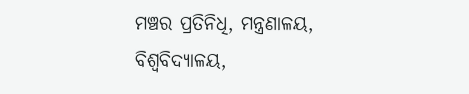ମଞ୍ଚର ପ୍ରତିନିଧି, ମନ୍ତ୍ରଣାଳୟ, ବିଶ୍ୱବିଦ୍ୟାଳୟ,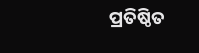ପ୍ରତିଷ୍ଠିତ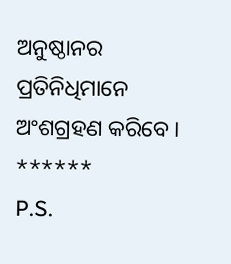ଅନୁଷ୍ଠାନର ପ୍ରତିନିଧିମାନେ ଅଂଶଗ୍ରହଣ କରିବେ ।
******
P.S.